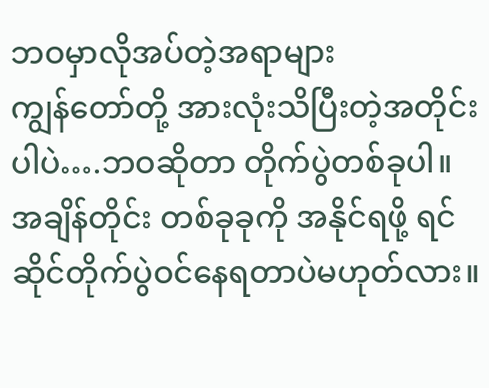ဘဝမှာလိုအပ်တဲ့အရာများ
ကျွန်တော်တို့ အားလုံးသိပြီးတဲ့အတိုင်းပါပဲ….ဘဝဆိုတာ တိုက်ပွဲတစ်ခုပါ။ အချိန်တိုင်း တစ်ခုခုကို အနိုင်ရဖို့ ရင်ဆိုင်တိုက်ပွဲဝင်နေရတာပဲမဟုတ်လား။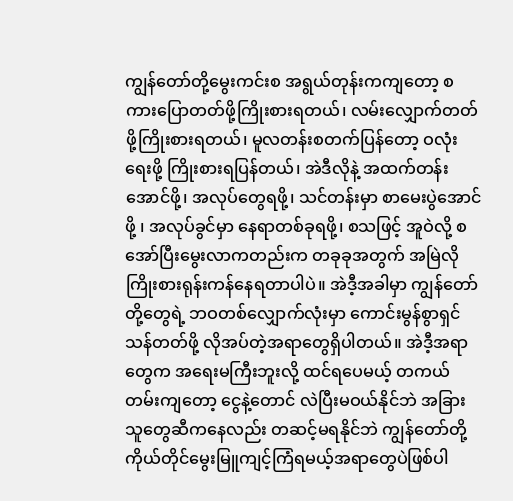ကျွန်တော်တို့မွေးကင်းစ အရွယ်တုန်းကကျတော့ စကားပြောတတ်ဖို့ကြိုးစားရတယ်၊ လမ်းလျှောက်တတ်ဖို့ကြိုးစားရတယ်၊ မူလတန်းစတက်ပြန်တော့ ဝလုံးရေးဖို့ ကြိုးစားရပြန်တယ်၊ အဲဒီလိုနဲ့ အထက်တန်းအောင်ဖို့၊ အလုပ်တွေရဖို့၊ သင်တန်းမှာ စာမေးပွဲအောင်ဖို့ ၊ အလုပ်ခွင်မှာ နေရာတစ်ခုရဖို့၊ စသဖြင့် အူဝဲလို့ စအော်ပြီးမွေးလာကတည်းက တခုခုအတွက် အမြဲလိုကြိုးစားရုန်းကန်နေရတာပါပဲ။ အဲဒီ့အခါမှာ ကျွန်တော်တို့တွေရဲ့ ဘဝတစ်လျှောက်လုံးမှာ ကောင်းမွန်စွာရှင်သန်တတ်ဖို့ လိုအပ်တဲ့အရာတွေရှိပါတယ်။ အဲဒီ့အရာတွေက အရေးမကြီးဘူးလို့ ထင်ရပေမယ့် တကယ်တမ်းကျတော့ ငွေနဲ့တောင် လဲပြီးမဝယ်နိုင်ဘဲ အခြားသူတွေဆီကနေလည်း တဆင့်မရနိုင်ဘဲ ကျွန်တော်တို့ကိုယ်တိုင်မွေးမြူကျင့်ကြံရမယ့်အရာတွေပဲဖြစ်ပါ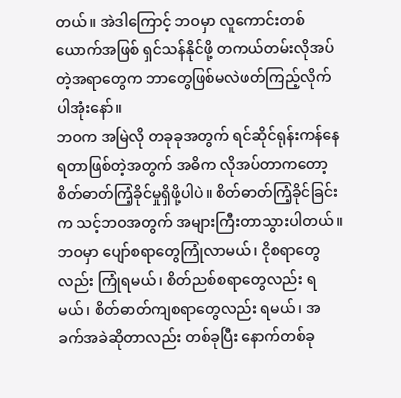တယ်။ အဲဒါကြောင့် ဘဝမှာ လူကောင်းတစ်ယောက်အဖြစ် ရှင်သန်နိုင်ဖို့ တကယ်တမ်းလိုအပ်တဲ့အရာတွေက ဘာတွေဖြစ်မလဲဖတ်ကြည့်လိုက်ပါအုံးနော်။
ဘဝက အမြဲလို တခုခုအတွက် ရင်ဆိုင်ရုန်းကန်နေရတာဖြစ်တဲ့အတွက် အဓိက လိုအပ်တာကတော့ စိတ်ဓာတ်ကြံ့ခိုင်မှုရှိဖို့ပါပဲ။ စိတ်ဓာတ်ကြံ့ခိုင်ခြင်းက သင့်ဘဝအတွက် အများကြီးတာသွားပါတယ်။ ဘဝမှာ ပျော်စရာတွေကြုံလာမယ်၊ ငိုစရာတွေလည်း ကြုံရမယ်၊ စိတ်ညစ်စရာတွေလည်း ရမယ်၊ စိတ်ဓာတ်ကျစရာတွေလည်း ရမယ်၊ အခက်အခဲဆိုတာလည်း တစ်ခုပြီး နောက်တစ်ခု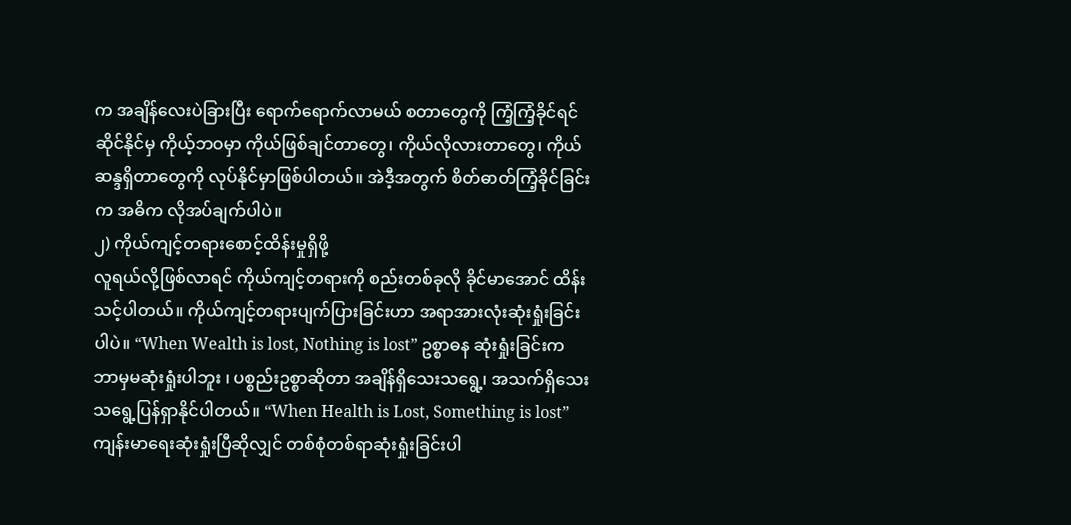က အချိန်လေးပဲခြားပြီး ရောက်ရောက်လာမယ် စတာတွေကို ကြံ့ကြံ့ခိုင်ရင်ဆိုင်နိုင်မှ ကိုယ့်ဘဝမှာ ကိုယ်ဖြစ်ချင်တာတွေ၊ ကိုယ်လိုလားတာတွေ၊ ကိုယ်ဆန္ဒရှိတာတွေကို လုပ်နိုင်မှာဖြစ်ပါတယ်။ အဲဒီ့အတွက် စိတ်ဓာတ်ကြံ့ခိုင်ခြင်းက အဓိက လိုအပ်ချက်ပါပဲ။
၂) ကိုယ်ကျင့်တရားစောင့်ထိန်းမှုရှိဖို့
လူရယ်လို့ဖြစ်လာရင် ကိုယ်ကျင့်တရားကို စည်းတစ်ခုလို ခိုင်မာအောင် ထိန်းသင့်ပါတယ်။ ကိုယ်ကျင့်တရားပျက်ပြားခြင်းဟာ အရာအားလုံးဆုံးရှုံးခြင်းပါပဲ။ “When Wealth is lost, Nothing is lost” ဥစ္စာဓန ဆုံးရှုံးခြင်းက ဘာမှမဆုံးရှုံးပါဘူး ၊ ပစ္စည်းဥစ္စာဆိုတာ အချိန်ရှိသေးသရွေ့၊ အသက်ရှိသေးသရွေ့ပြန်ရှာနိုင်ပါတယ်။ “When Health is Lost, Something is lost” ကျန်းမာရေးဆုံးရှုံးပြီဆိုလျှင် တစ်စုံတစ်ရာဆုံးရှုံးခြင်းပါ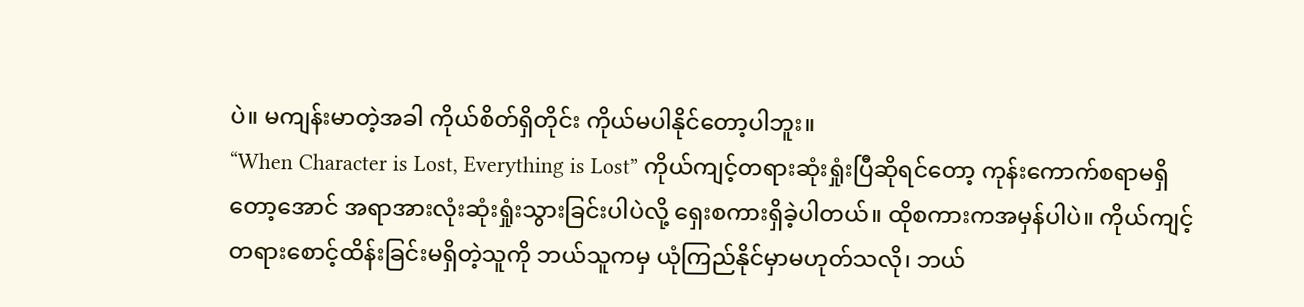ပဲ။ မကျန်းမာတဲ့အခါ ကိုယ်စိတ်ရှိတိုင်း ကိုယ်မပါနိုင်တော့ပါဘူး။
“When Character is Lost, Everything is Lost” ကိုယ်ကျင့်တရားဆုံးရှုံးပြီဆိုရင်တော့ ကုန်းကောက်စရာမရှိတော့အောင် အရာအားလုံးဆုံးရှုံးသွားခြင်းပါပဲလို့ ရှေးစကားရှိခဲ့ပါတယ်။ ထိုစကားကအမှန်ပါပဲ။ ကိုယ်ကျင့်တရားစောင့်ထိန်းခြင်းမရှိတဲ့သူကို ဘယ်သူကမှ ယုံကြည်နိုင်မှာမဟုတ်သလို၊ ဘယ်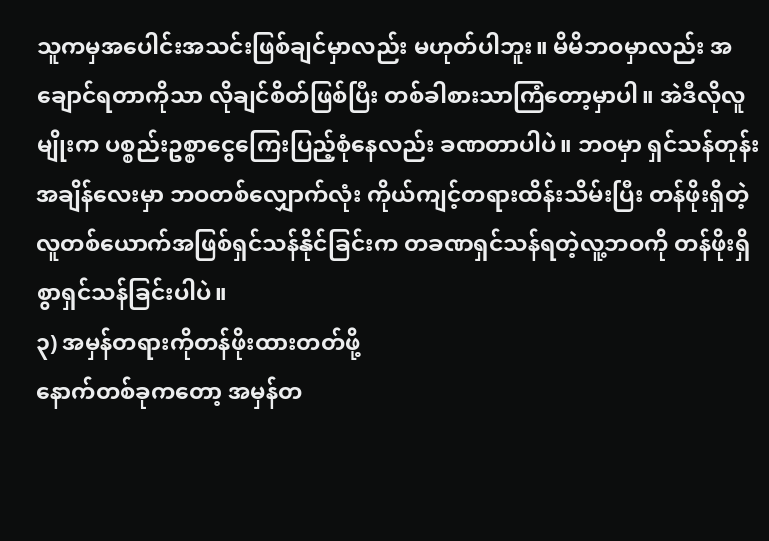သူကမှအပေါင်းအသင်းဖြစ်ချင်မှာလည်း မဟုတ်ပါဘူး။ မိမိဘဝမှာလည်း အချောင်ရတာကိုသာ လိုချင်စိတ်ဖြစ်ပြီး တစ်ခါစားသာကြံတော့မှာပါ။ အဲဒီလိုလူမျိုးက ပစ္စည်းဥစ္စာငွေကြေးပြည့်စုံနေလည်း ခဏတာပါပဲ။ ဘဝမှာ ရှင်သန်တုန်းအချိန်လေးမှာ ဘဝတစ်လျှောက်လုံး ကိုယ်ကျင့်တရားထိန်းသိမ်းပြီး တန်ဖိုးရှိတဲ့လူတစ်ယောက်အဖြစ်ရှင်သန်နိုင်ခြင်းက တခဏရှင်သန်ရတဲ့လူ့ဘဝကို တန်ဖိုးရှိစွာရှင်သန်ခြင်းပါပဲ။
၃) အမှန်တရားကိုတန်ဖိုးထားတတ်ဖို့
နောက်တစ်ခုကတော့ အမှန်တ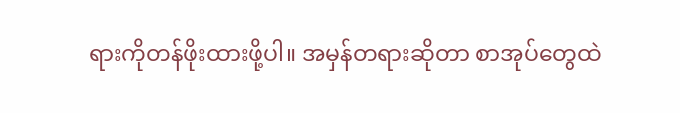ရားကိုတန်ဖိုးထားဖို့ပါ။ အမှန်တရားဆိုတာ စာအုပ်တွေထဲ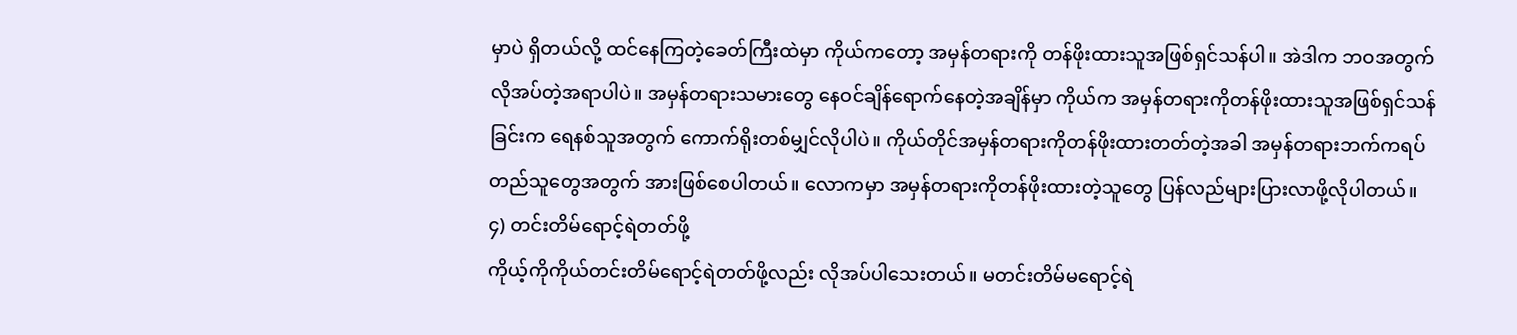မှာပဲ ရှိတယ်လို့ ထင်နေကြတဲ့ခေတ်ကြီးထဲမှာ ကိုယ်ကတော့ အမှန်တရားကို တန်ဖိုးထားသူအဖြစ်ရှင်သန်ပါ။ အဲဒါက ဘဝအတွက်လိုအပ်တဲ့အရာပါပဲ။ အမှန်တရားသမားတွေ နေဝင်ချိန်ရောက်နေတဲ့အချိန်မှာ ကိုယ်က အမှန်တရားကိုတန်ဖိုးထားသူအဖြစ်ရှင်သန်ခြင်းက ရေနစ်သူအတွက် ကောက်ရိုးတစ်မျှင်လိုပါပဲ။ ကိုယ်တိုင်အမှန်တရားကိုတန်ဖိုးထားတတ်တဲ့အခါ အမှန်တရားဘက်ကရပ်တည်သူတွေအတွက် အားဖြစ်စေပါတယ်။ လောကမှာ အမှန်တရားကိုတန်ဖိုးထားတဲ့သူတွေ ပြန်လည်များပြားလာဖို့လိုပါတယ်။
၄) တင်းတိမ်ရောင့်ရဲတတ်ဖို့
ကိုယ့်ကိုကိုယ်တင်းတိမ်ရောင့်ရဲတတ်ဖို့လည်း လိုအပ်ပါသေးတယ်။ မတင်းတိမ်မရောင့်ရဲ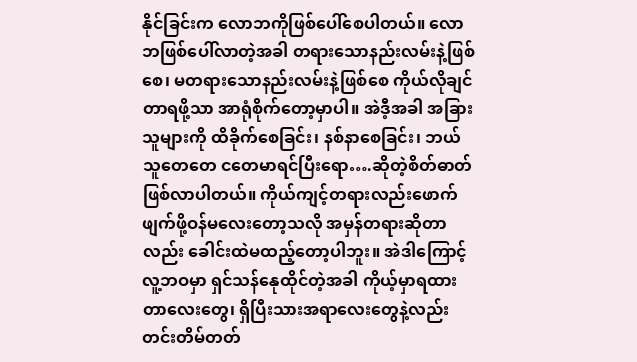နိုင်ခြင်းက လောဘကိုဖြစ်ပေါ်စေပါတယ်။ လောဘဖြစ်ပေါ်လာတဲ့အခါ တရားသောနည်းလမ်းနဲ့ဖြစ်စေ၊ မတရားသောနည်းလမ်းနဲ့ဖြစ်စေ ကိုယ်လိုချင်တာရဖို့သာ အာရုံစိုက်တော့မှာပါ။ အဲဒီ့အခါ အခြားသူများကို ထိခိုက်စေခြင်း၊ နစ်နာစေခြင်း၊ ဘယ်သူတေတေ ငတေမာရင်ပြီးရော….ဆိုတဲ့စိတ်ဓာတ်ဖြစ်လာပါတယ်။ ကိုယ်ကျင့်တရားလည်းဖောက်ဖျက်ဖို့ဝန်မလေးတော့သလို အမှန်တရားဆိုတာလည်း ခေါင်းထဲမထည့်တော့ပါဘူး။ အဲဒါကြောင့် လူ့ဘဝမှာ ရှင်သန်နေုထိုင်တဲ့အခါ ကိုယ့်မှာရထားတာလေးတွေ၊ ရှိပြီးသားအရာလေးတွေနဲ့လည်း တင်းတိမ်တတ်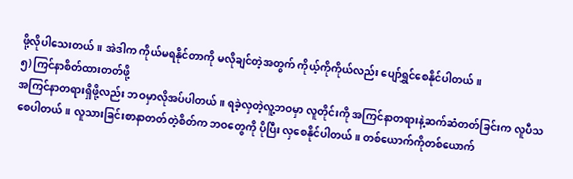ဖို့လိုပါသေးတယ်။ အဲဒါက ကိုယ်မရနိုင်တာကို မလိုချင်တဲ့အတွက် ကိုယ့်ကိုကိုယ်လည်း ပျော်ရွှင်စေနိုင်ပါတယ်။
၅) ကြင်နာစိတ်ထားတတ်ဖို့
အကြင်နာတရားရှိဖို့လည်း ဘဝမှာလိုအပ်ပါတယ်။ ရခဲ့လှတဲ့လူ့ဘဝမှာ လူတိုင်းကို အကြင်နာတရားနဲ့ဆက်ဆံတတ်ခြင်းက လူပီသစေပါတယ်။ လူသားခြင်းစာနာတတ်တဲ့စိတ်က ဘဝတွေကို ပိုပြီး လှစေနိုင်ပါတယ်။ တစ်ယောက်ကိုတစ်ယောက်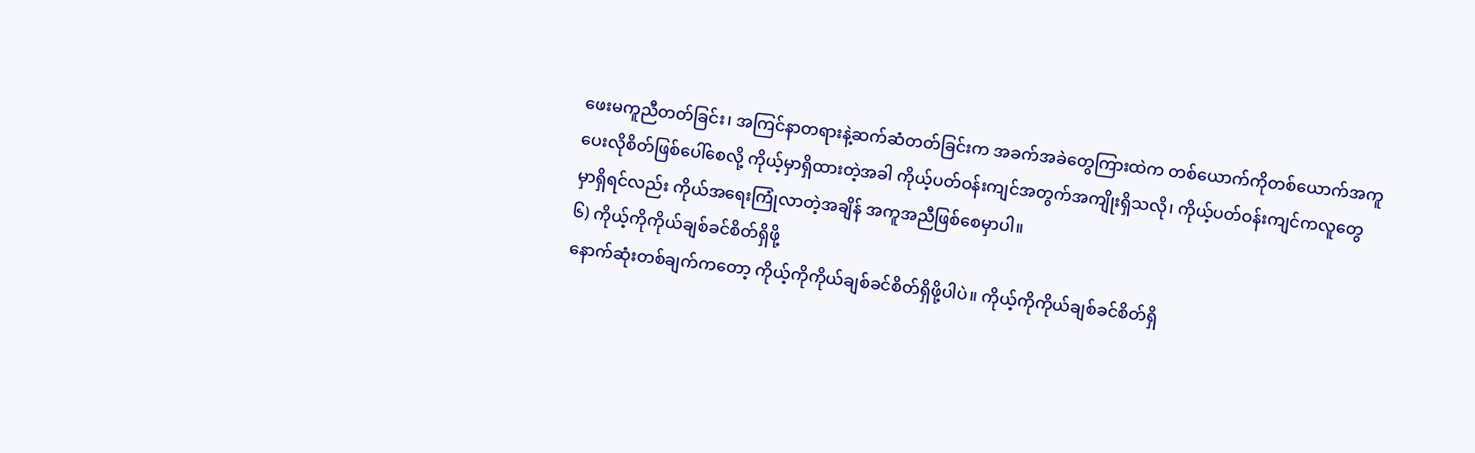ဖေးမကူညီတတ်ခြင်း၊ အကြင်နာတရားနဲ့ဆက်ဆံတတ်ခြင်းက အခက်အခဲတွေကြားထဲက တစ်ယောက်ကိုတစ်ယောက်အကူပေးလိုစိတ်ဖြစ်ပေါ်စေလို့ ကိုယ့်မှာရှိထားတဲ့အခါ ကိုယ့်ပတ်ဝန်းကျင်အတွက်အကျိုးရှိသလို၊ ကိုယ့်ပတ်ဝန်းကျင်ကလူတွေမှာရှိရင်လည်း ကိုယ်အရေးကြုံလာတဲ့အချိန် အကူအညီဖြစ်စေမှာပါ။
၆) ကိုယ့်ကိုကိုယ်ချစ်ခင်စိတ်ရှိဖို့
နောက်ဆုံးတစ်ချက်ကတော့ ကိုယ့်ကိုကိုယ်ချစ်ခင်စိတ်ရှိဖို့ပါပဲ။ ကိုယ့်ကိုကိုယ်ချစ်ခင်စိတ်ရှိ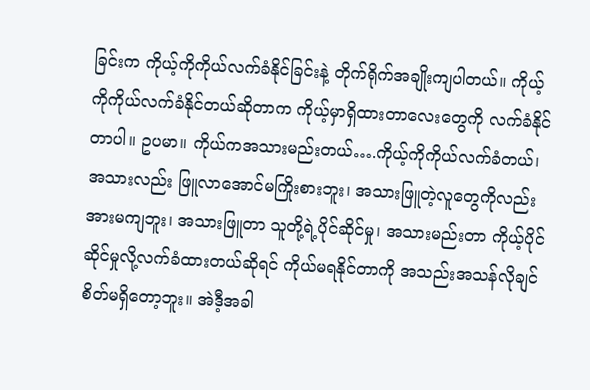ခြင်းက ကိုယ့်ကိုကိုယ်လက်ခံနိုင်ခြင်းနဲ့ တိုက်ရိုက်အချိုးကျပါတယ်။ ကိုယ့်ကိုကိုယ်လက်ခံနိုင်တယ်ဆိုတာက ကိုယ့်မှာရှိထားတာလေးတွေကို လက်ခံနိုင်တာပါ။ ဥပမာ။ ကိုယ်ကအသားမည်းတယ်….ကိုယ့်ကိုကိုယ်လက်ခံတယ်၊ အသားလည်း ဖြူလာအောင်မကြိုးစားဘူး၊ အသားဖြူတဲ့လူတွေကိုလည်း အားမကျဘူး၊ အသားဖြူတာ သူတို့ရဲ့ပိုင်ဆိုင်မှု၊ အသားမည်းတာ ကိုယ့်ပိုင်ဆိုင်မှုလို့လက်ခံထားတယ်ဆိုရင် ကိုယ်မရနိုင်တာကို အသည်းအသန်လိုချင်စိတ်မရှိတော့ဘူး။ အဲဒီ့အခါ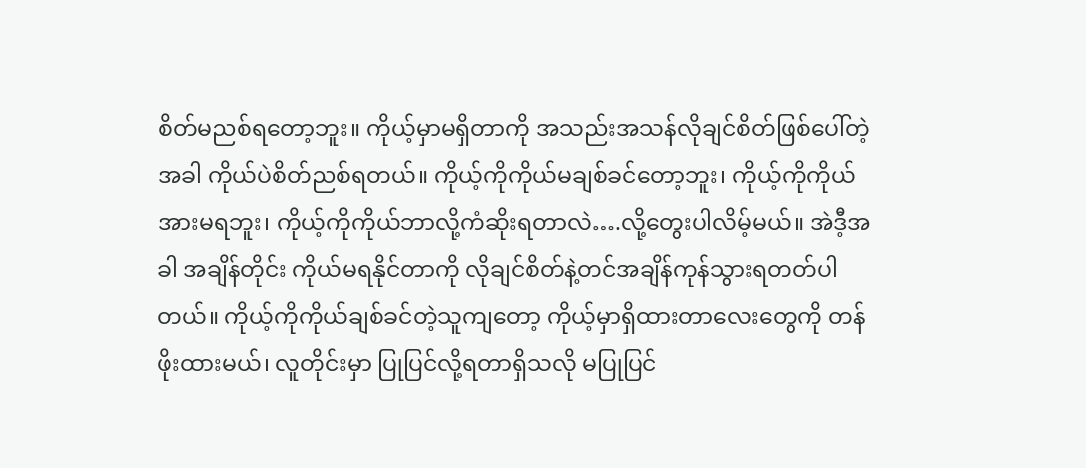စိတ်မညစ်ရတော့ဘူး။ ကိုယ့်မှာမရှိတာကို အသည်းအသန်လိုချင်စိတ်ဖြစ်ပေါ်တဲ့အခါ ကိုယ်ပဲစိတ်ညစ်ရတယ်။ ကိုယ့်ကိုကိုယ်မချစ်ခင်တော့ဘူး၊ ကိုယ့်ကိုကိုယ်အားမရဘူး၊ ကိုယ့်ကိုကိုယ်ဘာလို့ကံဆိုးရတာလဲ….လို့တွေးပါလိမ့်မယ်။ အဲဒီ့အခါ အချိန်တိုင်း ကိုယ်မရနိုင်တာကို လိုချင်စိတ်နဲ့တင်အချိန်ကုန်သွားရတတ်ပါတယ်။ ကိုယ့်ကိုကိုယ်ချစ်ခင်တဲ့သူကျတော့ ကိုယ့်မှာရှိထားတာလေးတွေကို တန်ဖိုးထားမယ်၊ လူတိုင်းမှာ ပြုပြင်လို့ရတာရှိသလို မပြုပြင်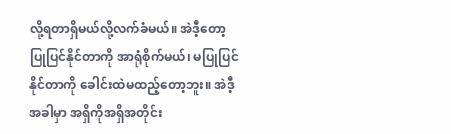လို့ရတာရှိမယ်လို့လက်ခံမယ်။ အဲဒီ့တော့ ပြုပြင်နိုင်တာကို အာရုံစိုက်မယ်၊ မပြုပြင်နိုင်တာကို ခေါင်းထဲမထည့်တော့ဘူး။ အဲဒီ့အခါမှာ အရှိကိုအရှိအတိုင်း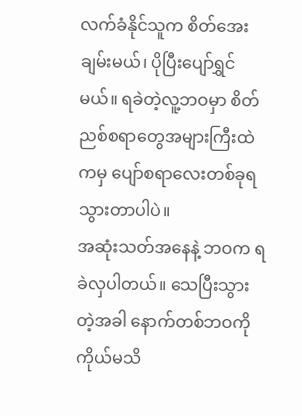လက်ခံနိုင်သူက စိတ်အေးချမ်းမယ်၊ ပိုပြီးပျော်ရွှင်မယ်။ ရခဲတဲ့လူ့ဘဝမှာ စိတ်ညစ်စရာတွေအများကြီးထဲကမှ ပျော်စရာလေးတစ်ခုရသွားတာပါပဲ။
အဆုံးသတ်အနေနဲ့ ဘဝက ရခဲလှပါတယ်။ သေပြီးသွားတဲ့အခါ နောက်တစ်ဘဝကို ကိုယ်မသိ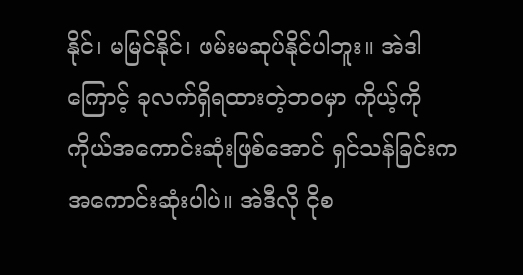နိုင်၊ မမြင်နိုင်၊ ဖမ်းမဆုပ်နိုင်ပါဘူး။ အဲဒါကြောင့် ခုလက်ရှိရထားတဲ့ဘဝမှာ ကိုယ့်ကိုကိုယ်အကောင်းဆုံးဖြစ်အောင် ရှင်သန်ခြင်းက အကောင်းဆုံးပါပဲ။ အဲဒီလို ငိုစ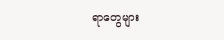ရာတွေများ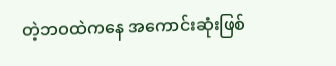တဲ့ဘဝထဲကနေ အကောင်းဆုံးဖြစ်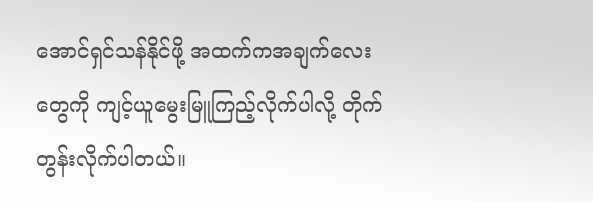အောင်ရှင်သန်နိုင်ဖို့ အထက်ကအချက်လေးတွေကို ကျင့်ယူမွေးမြူကြည့်လိုက်ပါလို့ တိုက်တွန်းလိုက်ပါတယ်။